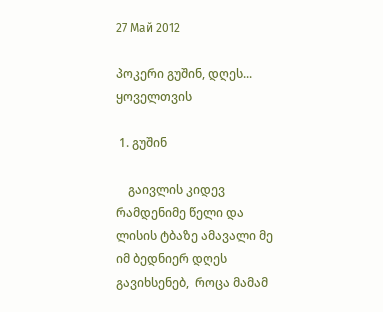27 Май 2012

პოკერი გუშინ, დღეს... ყოველთვის

 1. გუშინ

    გაივლის კიდევ რამდენიმე წელი და ლისის ტბაზე ამავალი მე იმ ბედნიერ დღეს გავიხსენებ,  როცა მამამ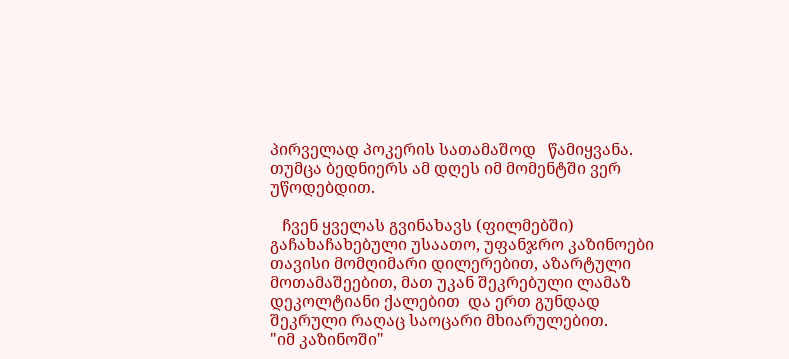პირველად პოკერის სათამაშოდ   წამიყვანა. თუმცა ბედნიერს ამ დღეს იმ მომენტში ვერ უწოდებდით.

   ჩვენ ყველას გვინახავს (ფილმებში) გაჩახაჩახებული უსაათო, უფანჯრო კაზინოები თავისი მომღიმარი დილერებით, აზარტული მოთამაშეებით, მათ უკან შეკრებული ლამაზ დეკოლტიანი ქალებით  და ერთ გუნდად შეკრული რაღაც საოცარი მხიარულებით.
"იმ კაზინოში"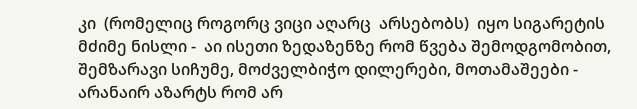კი  (რომელიც როგორც ვიცი აღარც  არსებობს)  იყო სიგარეტის მძიმე ნისლი -  აი ისეთი ზედაზენზე რომ წვება შემოდგომობით, შემზარავი სიჩუმე, მოძველბიჭო დილერები, მოთამაშეები -  არანაირ აზარტს რომ არ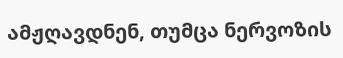ამჟღავდნენ, თუმცა ნერვოზის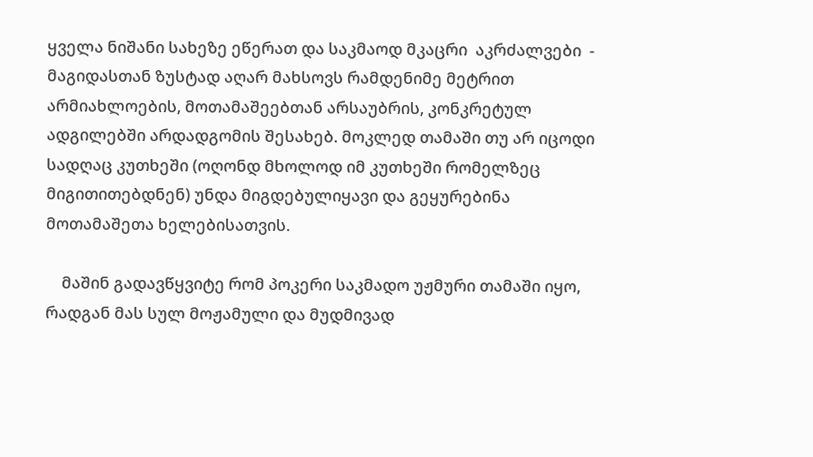ყველა ნიშანი სახეზე ეწერათ და საკმაოდ მკაცრი  აკრძალვები  - მაგიდასთან ზუსტად აღარ მახსოვს რამდენიმე მეტრით არმიახლოების, მოთამაშეებთან არსაუბრის, კონკრეტულ ადგილებში არდადგომის შესახებ. მოკლედ თამაში თუ არ იცოდი სადღაც კუთხეში (ოღონდ მხოლოდ იმ კუთხეში რომელზეც მიგითითებდნენ) უნდა მიგდებულიყავი და გეყურებინა მოთამაშეთა ხელებისათვის.

    მაშინ გადავწყვიტე რომ პოკერი საკმადო უჟმური თამაში იყო,  რადგან მას სულ მოჟამული და მუდმივად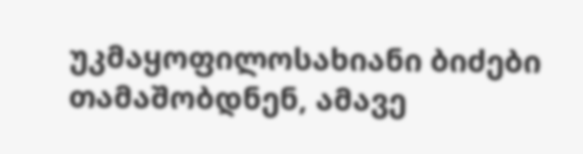უკმაყოფილოსახიანი ბიძები თამაშობდნენ, ამავე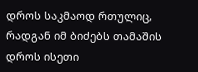დროს საკმაოდ რთულიც, რადგან იმ ბიძებს თამაშის დროს ისეთი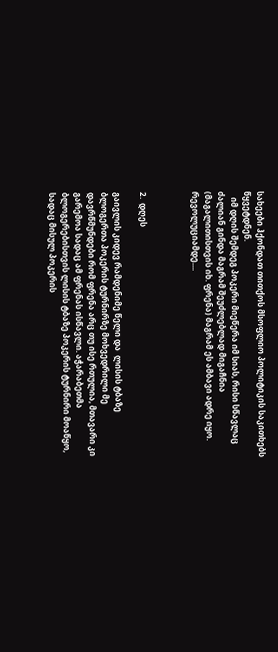სახეები ჰქონდათ თითქოს მსოფლიო პოლიტიკის საკითხებს წყვეტდნენ.
   იმ დღის შემდეგ პოკერი მიეწერა იმ სიას, რისი სწავლაც ძალიან გინდა მაგრამ შეუძლებლად მიგაჩნია (მაგალითისთვის იხ. ფრენა) მაგრამ ეს ამბავი ადრე იყო.  რევოლუციამდე....



2.  დღეს

გაივლის კიდევ რამდენიმე წელი და  ლისის ტბაზე ბლოგერთა პოკერის ტურნირზე მოხვედრილი მე დავრწმუნდები რომ ფრენა არც თუ ისე რთულია, მთავარი კი გარემოა სადაც ამ ფრენას ისწავლი. აჭარაბეთმა ბლოგერებისთვის ლისის ტბაზე პოკერის ტურნირი მოაწყო, სადაც მისულ პოკერის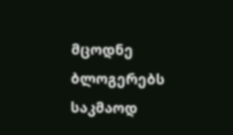მცოდნე  ბლოგერებს საკმაოდ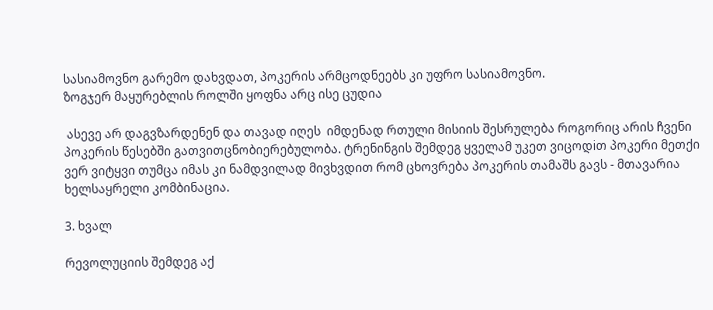სასიამოვნო გარემო დახვდათ, პოკერის არმცოდნეებს კი უფრო სასიამოვნო.
ზოგჯერ მაყურებლის როლში ყოფნა არც ისე ცუდია

 ასევე არ დაგვზარდენენ და თავად იღეს  იმდენად რთული მისიის შესრულება როგორიც არის ჩვენი პოკერის წესებში გათვითცნობიერებულობა. ტრენინგის შემდეგ ყველამ უკეთ ვიცოდiთ პოკერი მეთქი ვერ ვიტყვი თუმცა იმას კი ნამდვილად მივხვდით რომ ცხოვრება პოკერის თამაშს გავს - მთავარია ხელსაყრელი კომბინაცია.

3. ხვალ

რევოლუციის შემდეგ აქ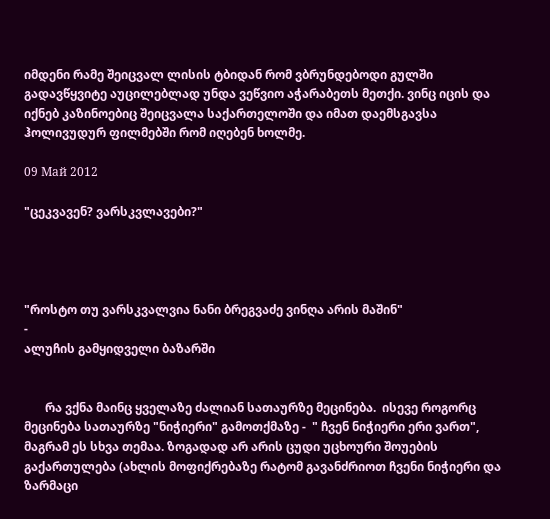იმდენი რამე შეიცვალ ლისის ტბიდან რომ ვბრუნდებოდი გულში გადავწყვიტე აუცილებლად უნდა ვეწვიო აჭარაბეთს მეთქი. ვინც იცის და იქნებ კაზინოებიც შეიცვალა საქართელოში და იმათ დაემსგავსა ჰოლივუდურ ფილმებში რომ იღებენ ხოლმე.

09 Май 2012

"ცეკვავენ? ვარსკვლავები?"




"როსტო თუ ვარსკვალვია ნანი ბრეგვაძე ვინღა არის მაშინ"
-
ალუჩის გამყიდველი ბაზარში


       რა ვქნა მაინც ყველაზე ძალიან სათაურზე მეცინება.  ისევე როგორც მეცინება სათაურზე "ნიჭიერი" გამოთქმაზე -  " ჩვენ ნიჭიერი ერი ვართ", მაგრამ ეს სხვა თემაა. ზოგადად არ არის ცუდი უცხოური შოუების გაქართულება (ახლის მოფიქრებაზე რატომ გავანძრიოთ ჩვენი ნიჭიერი და ზარმაცი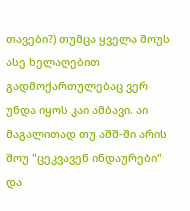თავები?) თუმცა ყველა შოუს ასე ხელაღებით გადმოქართულებაც ვერ უნდა იყოს კაი ამბავი. აი მაგალითად თუ აშშ-ში არის შოუ "ცეკვავენ ინდაურები" და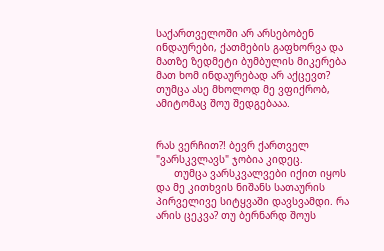საქართველოში არ არსებობენ ინდაურები, ქათმების გაფხორვა და მათზე ზედმეტი ბუმბულის მიკერება მათ ხომ ინდაურებად არ აქცევთ? თუმცა ასე მხოლოდ მე ვფიქრობ, ამიტომაც შოუ შედგებააა.


რას ვერჩით?! ბევრ ქართველ "ვარსკვლავს" ჯობია კიდეც.
      თუმცა ვარსკვალვები იქით იყოს და მე კითხვის ნიშანს სათაურის პირველივე სიტყვაში დავსვამდი. რა არის ცეკვა? თუ ბერნარდ შოუს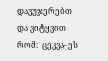დავუჯერებთ და ვიტყვით რომ:  ცეკვა- ეს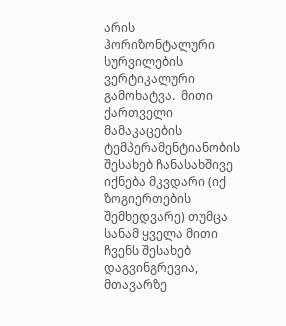არის ჰორიზონტალური სურვილების ვერტიკალური გამოხატვა.  მითი ქართველი მამაკაცების ტემპერამენტიანობის შესახებ ჩანასახშივე იქნება მკვდარი (იქ ზოგიერთების შემხედვარე) თუმცა სანამ ყველა მითი ჩვენს შესახებ დაგვინგრევია, მთავარზე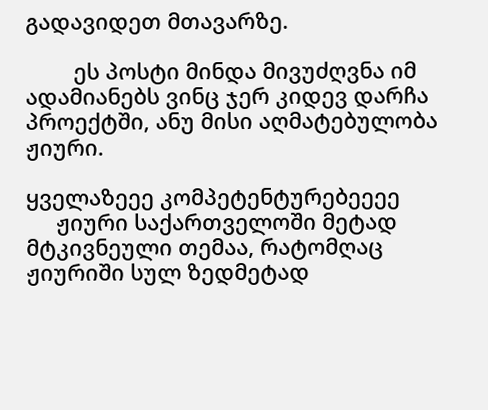გადავიდეთ მთავარზე.

        ეს პოსტი მინდა მივუძღვნა იმ ადამიანებს ვინც ჯერ კიდევ დარჩა პროექტში, ანუ მისი აღმატებულობა ჟიური.

ყველაზეეე კომპეტენტურებეეეე
     ჟიური საქართველოში მეტად  მტკივნეული თემაა, რატომღაც  ჟიურიში სულ ზედმეტად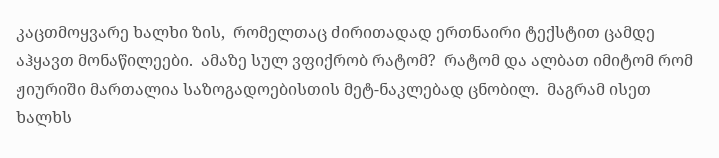კაცთმოყვარე ხალხი ზის,  რომელთაც ძირითადად ერთნაირი ტექსტით ცამდე აჰყავთ მონაწილეები.  ამაზე სულ ვფიქრობ რატომ?  რატომ და ალბათ იმიტომ რომ ჟიურიში მართალია საზოგადოებისთის მეტ-ნაკლებად ცნობილ.  მაგრამ ისეთ ხალხს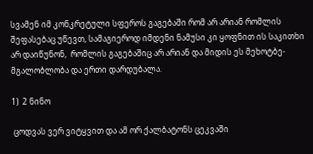სვამენ იმ კონკრეტული სფეროს გაგებაში რომ არ არიან რომლის შეფასებაც უწევთ, სამაგიეროდ იმდენი ნამუსი კი ყოფნით ის საკითხი არ დაიწუნონ,  რომლის გაგებაშიც არ არიან და მიდის ეს მეხოტბე-მგალობლობა და ერთი დარდუბალა.

1)  2 ნინო

 ცოდვას ვერ ვიტყვით და ამ ორ ქალბატონს ცეკვაში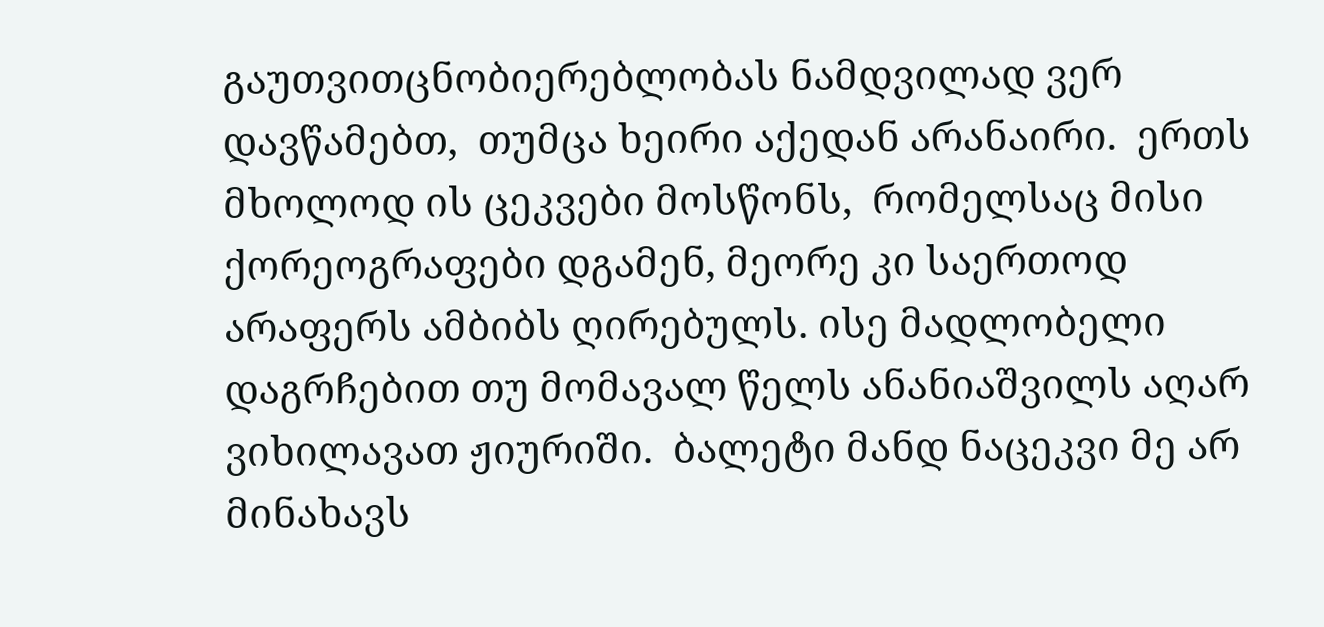გაუთვითცნობიერებლობას ნამდვილად ვერ დავწამებთ,  თუმცა ხეირი აქედან არანაირი.  ერთს მხოლოდ ის ცეკვები მოსწონს,  რომელსაც მისი ქორეოგრაფები დგამენ, მეორე კი საერთოდ არაფერს ამბიბს ღირებულს. ისე მადლობელი დაგრჩებით თუ მომავალ წელს ანანიაშვილს აღარ ვიხილავათ ჟიურიში.  ბალეტი მანდ ნაცეკვი მე არ მინახავს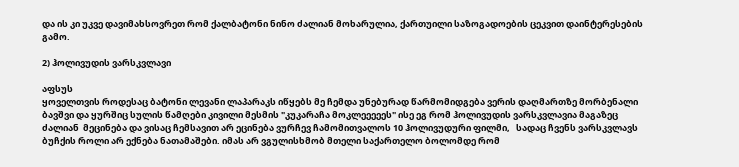და ის კი უკვე დავიმახსოვრეთ რომ ქალბატონი ნინო ძალიან მოხარულია, ქართუილი საზოგადოების ცეკვით დაინტერესების გამო.

2) ჰოლივუდის ვარსკვლავი

აფსუს
ყოველთვის როდესაც ბატონი ლევანი ლაპარაკს იწყებს მე ჩემდა უნებურად წარმომიდგება ვერის დაღმართზე მორბენალი ბავშვი და ყურშიც სულის წამღები კივილი მესმის "კუკარაჩა მოკლეეეეეს" ისე ეგ რომ ჰოლივუდის ვარსკვლავია მაგაზეც ძალიან  მეცინება და ვისაც ჩემსავით არ ეცინება ვურჩევ ჩამომითვალოს 10 ჰოლივუდური ფილმი,   სადაც ჩვენს ვარსკვლავს ბუჩქის როლი არ ექნება ნათამაშები. იმას არ ვგულისხმობ მთელი საქართელო ბოლომდე რომ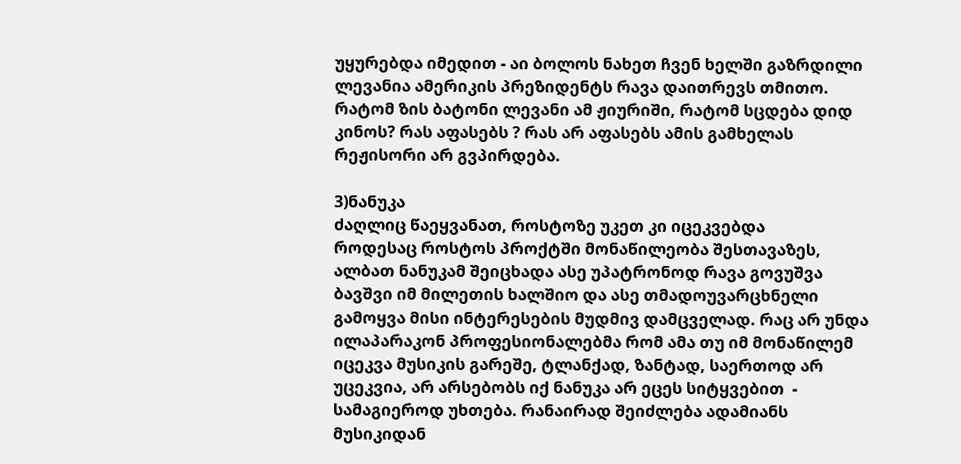უყურებდა იმედით - აი ბოლოს ნახეთ ჩვენ ხელში გაზრდილი  ლევანია ამერიკის პრეზიდენტს რავა დაითრევს თმითო. რატომ ზის ბატონი ლევანი ამ ჟიურიში, რატომ სცდება დიდ კინოს? რას აფასებს ? რას არ აფასებს ამის გამხელას რეჟისორი არ გვპირდება.

3)ნანუკა
ძაღლიც წაეყვანათ, როსტოზე უკეთ კი იცეკვებდა
როდესაც როსტოს პროქტში მონაწილეობა შესთავაზეს,  ალბათ ნანუკამ შეიცხადა ასე უპატრონოდ რავა გოვუშვა ბავშვი იმ მილეთის ხალშიო და ასე თმადოუვარცხნელი გამოყვა მისი ინტერესების მუდმივ დამცველად. რაც არ უნდა ილაპარაკონ პროფესიონალებმა რომ ამა თუ იმ მონაწილემ იცეკვა მუსიკის გარეშე, ტლანქად, ზანტად, საერთოდ არ უცეკვია, არ არსებობს იქ ნანუკა არ ეცეს სიტყვებით  - სამაგიეროდ უხთება. რანაირად შეიძლება ადამიანს მუსიკიდან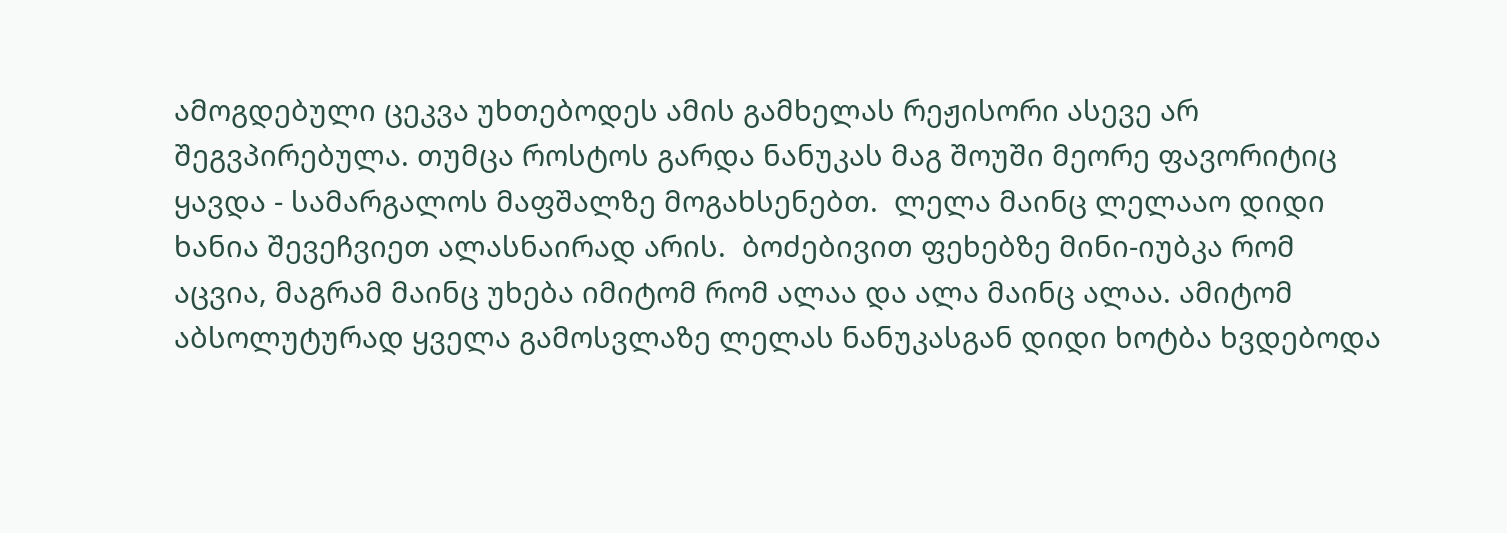ამოგდებული ცეკვა უხთებოდეს ამის გამხელას რეჟისორი ასევე არ შეგვპირებულა. თუმცა როსტოს გარდა ნანუკას მაგ შოუში მეორე ფავორიტიც ყავდა - სამარგალოს მაფშალზე მოგახსენებთ.  ლელა მაინც ლელააო დიდი ხანია შევეჩვიეთ ალასნაირად არის.  ბოძებივით ფეხებზე მინი-იუბკა რომ აცვია, მაგრამ მაინც უხება იმიტომ რომ ალაა და ალა მაინც ალაა. ამიტომ აბსოლუტურად ყველა გამოსვლაზე ლელას ნანუკასგან დიდი ხოტბა ხვდებოდა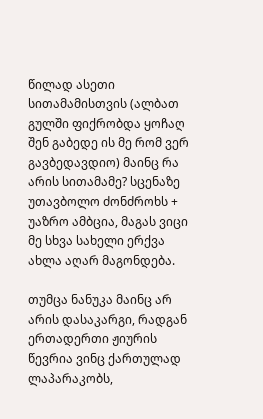წილად ასეთი სითამამისთვის (ალბათ გულში ფიქრობდა ყოჩაღ შენ გაბედე ის მე რომ ვერ გავბედავდიო) მაინც რა არის სითამამე? სცენაზე უთავბოლო ძონძროხს + უაზრო ამბცია, მაგას ვიცი მე სხვა სახელი ერქვა ახლა აღარ მაგონდება.

თუმცა ნანუკა მაინც არ არის დასაკარგი, რადგან ერთადერთი ჟიურის წევრია ვინც ქართულად ლაპარაკობს,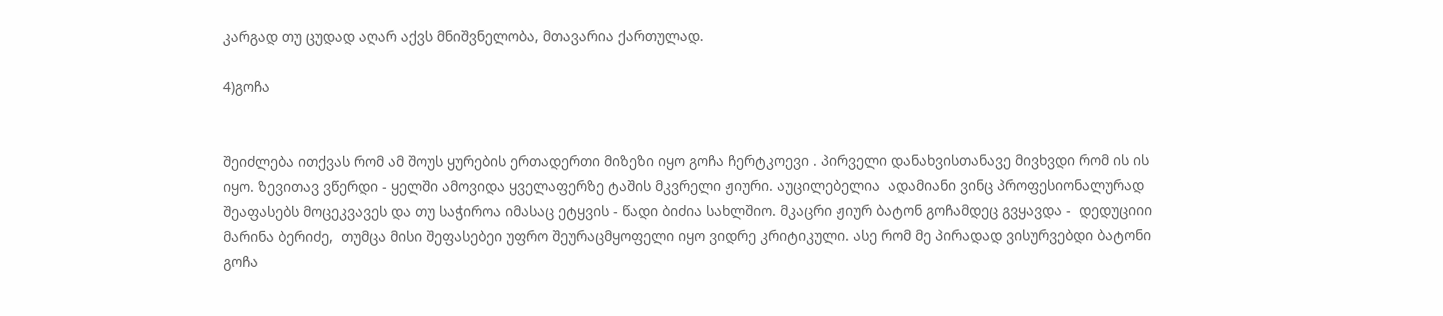კარგად თუ ცუდად აღარ აქვს მნიშვნელობა, მთავარია ქართულად.

4)გოჩა


შეიძლება ითქვას რომ ამ შოუს ყურების ერთადერთი მიზეზი იყო გოჩა ჩერტკოევი . პირველი დანახვისთანავე მივხვდი რომ ის ის იყო. ზევითავ ვწერდი - ყელში ამოვიდა ყველაფერზე ტაშის მკვრელი ჟიური. აუცილებელია  ადამიანი ვინც პროფესიონალურად შეაფასებს მოცეკვავეს და თუ საჭიროა იმასაც ეტყვის - წადი ბიძია სახლშიო. მკაცრი ჟიურ ბატონ გოჩამდეც გვყავდა -  დედუციიი მარინა ბერიძე,  თუმცა მისი შეფასებეი უფრო შეურაცმყოფელი იყო ვიდრე კრიტიკული. ასე რომ მე პირადად ვისურვებდი ბატონი გოჩა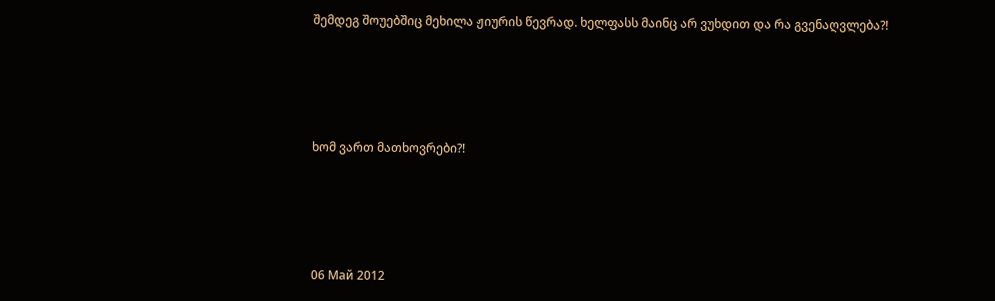შემდეგ შოუებშიც მეხილა ჟიურის წევრად. ხელფასს მაინც არ ვუხდით და რა გვენაღვლება?!




ხომ ვართ მათხოვრები?!




06 Май 2012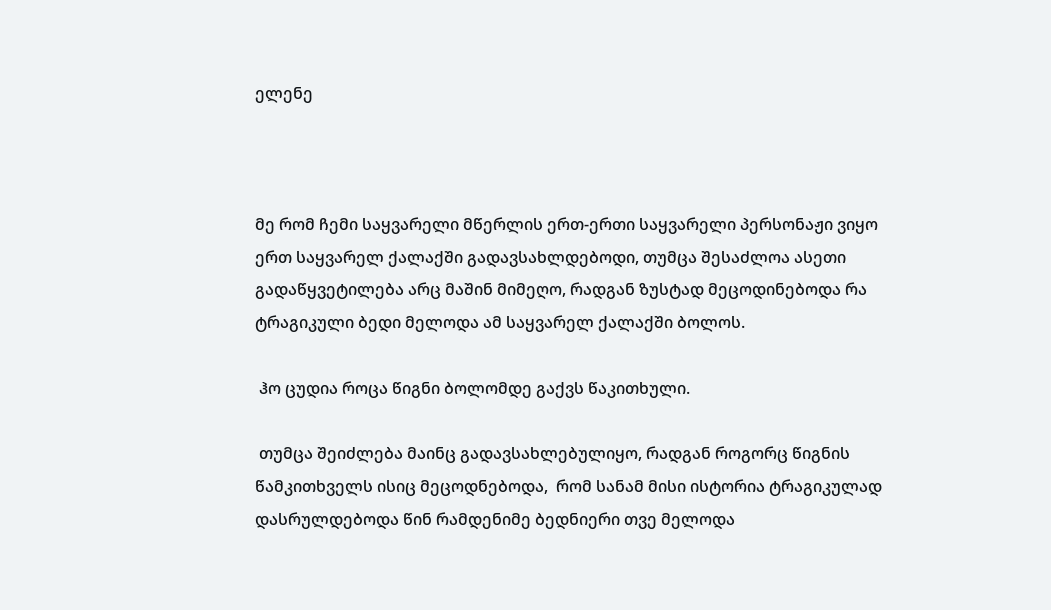ელენე



მე რომ ჩემი საყვარელი მწერლის ერთ-ერთი საყვარელი პერსონაჟი ვიყო ერთ საყვარელ ქალაქში გადავსახლდებოდი, თუმცა შესაძლოა ასეთი გადაწყვეტილება არც მაშინ მიმეღო, რადგან ზუსტად მეცოდინებოდა რა ტრაგიკული ბედი მელოდა ამ საყვარელ ქალაქში ბოლოს.

 ჰო ცუდია როცა წიგნი ბოლომდე გაქვს წაკითხული.

 თუმცა შეიძლება მაინც გადავსახლებულიყო, რადგან როგორც წიგნის წამკითხველს ისიც მეცოდნებოდა,  რომ სანამ მისი ისტორია ტრაგიკულად დასრულდებოდა წინ რამდენიმე ბედნიერი თვე მელოდა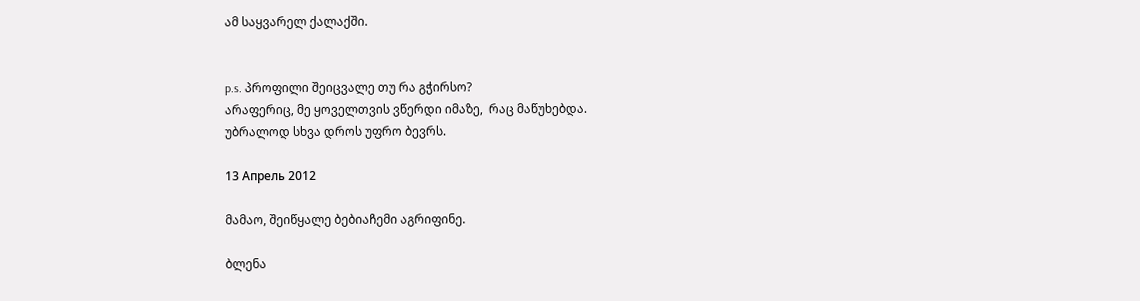ამ საყვარელ ქალაქში.


p.s. პროფილი შეიცვალე თუ რა გჭირსო?
არაფერიც, მე ყოველთვის ვწერდი იმაზე,  რაც მაწუხებდა.
უბრალოდ სხვა დროს უფრო ბევრს.

13 Апрель 2012

მამაო, შეიწყალე ბებიაჩემი აგრიფინე.

ბლენა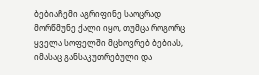ბებიაჩემი აგრიფინე საოცრად მორწმუნე ქალი იყო, თუმცა როგორც ყველა სოფელში მცხოვრებ ბებიას, იმასაც განსაკუთრებული და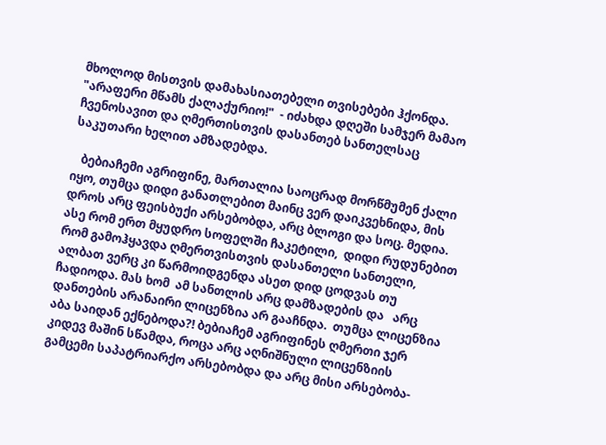მხოლოდ მისთვის დამახასიათებელი თვისებები ჰქონდა. "არაფერი მწამს ქალაქურიო!"  - იძახდა დღეში სამჯერ მამაო ჩვენოსავით და ღმერთისთვის დასანთებ სანთელსაც საკუთარი ხელით ამზადებდა.

   ბებიაჩემი აგრიფინე, მართალია საოცრად მორწმუმენ ქალი იყო, თუმცა დიდი განათლებით მაინც ვერ დაიკვეხნიდა, მის დროს არც ფეისბუქი არსებობდა, არც ბლოგი და სოც. მედია.   ასე რომ ერთ მყუდრო სოფელში ჩაკეტილი,  დიდი რუდუნებით რომ გამოჰყავდა ღმერთვისთვის დასანთელი სანთელი, ალბათ ვერც კი წარმოიდგენდა ასეთ დიდ ცოდვას თუ ჩადიოდა. მას ხომ  ამ სანთლის არც დამზადების და   არც დანთების არანაირი ლიცენზია არ გააჩნდა.  თუმცა ლიცენზია აბა საიდან ექნებოდა?! ბებიაჩემ აგრიფინეს ღმერთი ჯერ კიდევ მაშინ სწამდა, როცა არც აღნიშნული ლიცენზიის გამცემი საპატრიარქო არსებობდა და არც მისი არსებობა-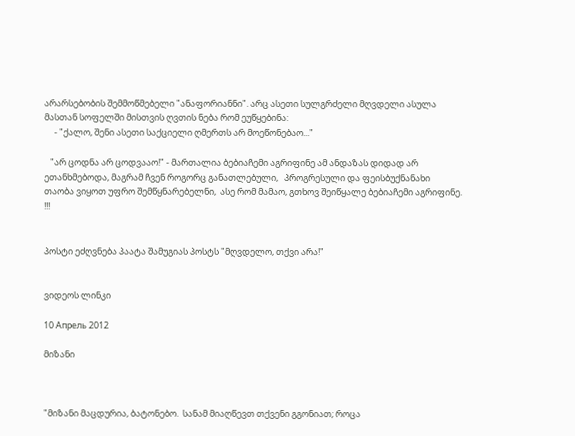არარსებობის შემმოწმებელი "ანაფორიანნი". არც ასეთი სულგრძელი მღვდელი ასულა მასთან სოფელში მისთვის ღვთის ნება რომ ეუწყებინა:
     - "ქალო, შენი ასეთი საქციელი ღმერთს არ მოეწონებაო..."

   "არ ცოდნა არ ცოდვააო!" - მართალია ბებიაჩემი აგრიფინე ამ ანდაზას დიდად არ ეთანხმებოდა, მაგრამ ჩვენ როგორც განათლებული,   პროგრესული და ფეისბუქნანახი  თაობა ვიყოთ უფრო შემწყნარებელნი,  ასე რომ მამაო, გთხოვ შეიწყალე ბებიაჩემი აგრიფინე. !!!


პოსტი ეძღვნება პაატა შამუგიას პოსტს "მღვდელო, თქვი არა!"


ვიდეოს ლინკი

10 Апрель 2012

მიზანი



"მიზანი მაცდურია, ბატონებო.  სანამ მიაღწევთ თქვენი გგონიათ; როცა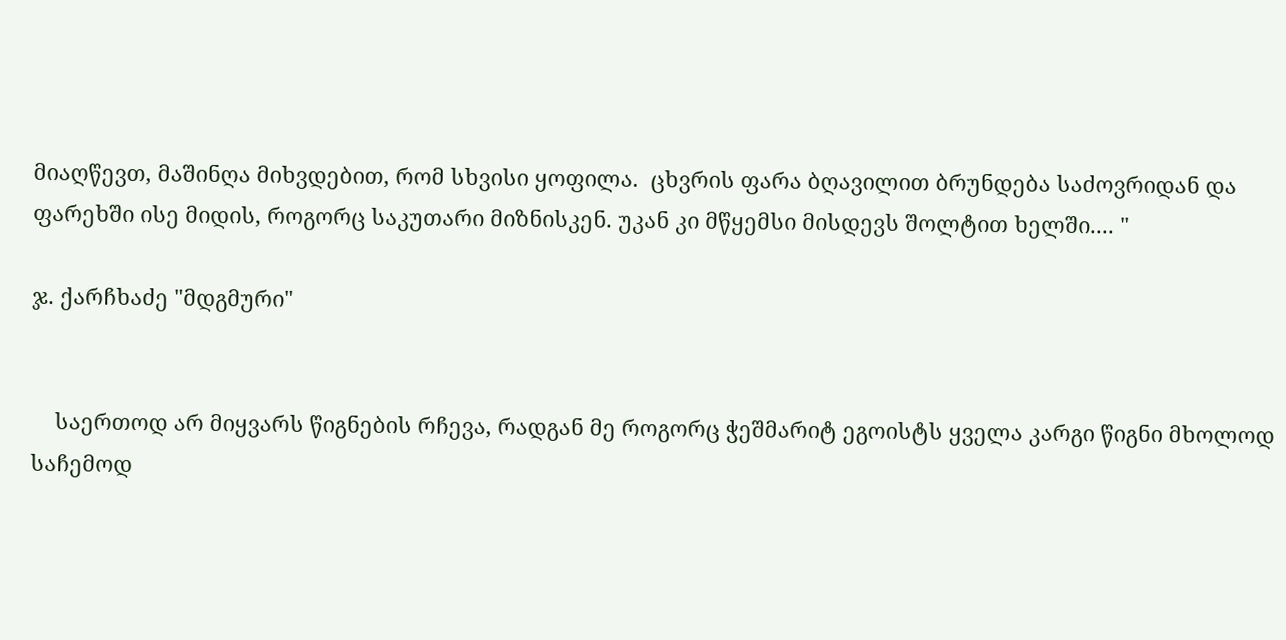მიაღწევთ, მაშინღა მიხვდებით, რომ სხვისი ყოფილა.  ცხვრის ფარა ბღავილით ბრუნდება საძოვრიდან და ფარეხში ისე მიდის, როგორც საკუთარი მიზნისკენ. უკან კი მწყემსი მისდევს შოლტით ხელში.... "

ჯ. ქარჩხაძე "მდგმური"


    საერთოდ არ მიყვარს წიგნების რჩევა, რადგან მე როგორც ჭეშმარიტ ეგოისტს ყველა კარგი წიგნი მხოლოდ საჩემოდ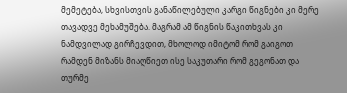მემეტება, სხვისთვის განაწილებული კარგი წიგნები კი მერე თავადვე მეხამუშება. მაგრამ ამ წიგნის წაკითხვას კი ნამდვილად გირჩევდით, მხოლოდ იმიტომ რომ გაიგოთ რამდენ მიზანს მიაღწიეთ ისე საკუთარი რომ გეგონათ და თურმე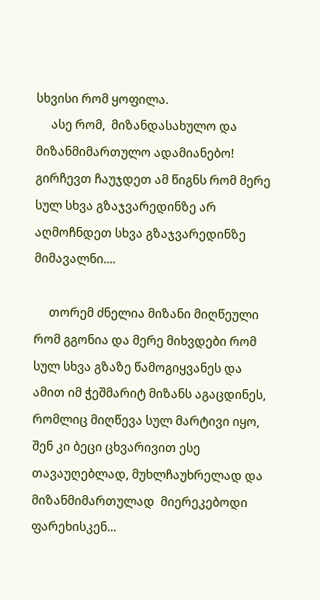სხვისი რომ ყოფილა.
     ასე რომ,  მიზანდასახულო და მიზანმიმართულო ადამიანებო! გირჩევთ ჩაუჯდეთ ამ წიგნს რომ მერე სულ სხვა გზაჯვარედინზე არ აღმოჩნდეთ სხვა გზაჯვარედინზე მიმავალნი....

     თორემ ძნელია მიზანი მიღწეული რომ გგონია და მერე მიხვდები რომ სულ სხვა გზაზე წამოგიყვანეს და ამით იმ ჭეშმარიტ მიზანს აგაცდინეს, რომლიც მიღწევა სულ მარტივი იყო, შენ კი ბეცი ცხვარივით ესე თავაუღებლად, მუხლჩაუხრელად და მიზანმიმართულად  მიერეკებოდი ფარეხისკენ...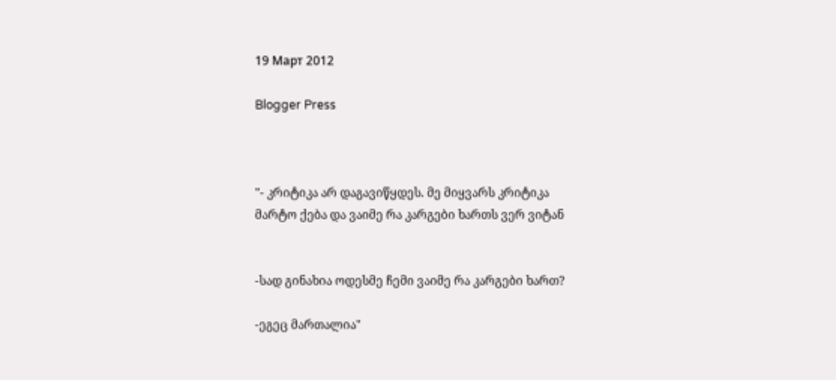19 Март 2012

Blogger Press



"- კრიტიკა არ დაგავიწყდეს. მე მიყვარს კრიტიკა
მარტო ქება და ვაიმე რა კარგები ხართს ვერ ვიტან


-სად გინახია ოდესმე ჩემი ვაიმე რა კარგები ხართ?

-ეგეც მართალია"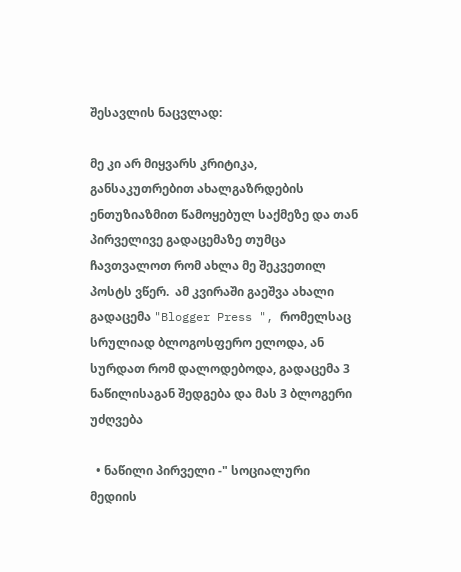შესავლის ნაცვლად:

მე კი არ მიყვარს კრიტიკა, განსაკუთრებით ახალგაზრდების ენთუზიაზმით წამოყებულ საქმეზე და თან პირველივე გადაცემაზე თუმცა ჩავთვალოთ რომ ახლა მე შეკვეთილ პოსტს ვწერ.  ამ კვირაში გაეშვა ახალი გადაცემა "Blogger Press ", რომელსაც სრულიად ბლოგოსფერო ელოდა, ან სურდათ რომ დალოდებოდა, გადაცემა 3 ნაწილისაგან შედგება და მას 3 ბლოგერი უძღვება

  • ნაწილი პირველი -" სოციალური მედიის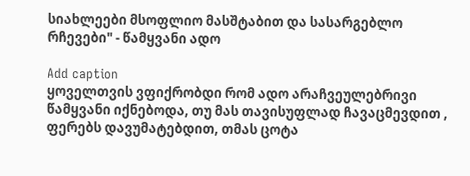სიახლეები მსოფლიო მასშტაბით და სასარგებლო რჩევები" - წამყვანი ადო

Add caption
ყოველთვის ვფიქრობდი რომ ადო არაჩვეულებრივი წამყვანი იქნებოდა, თუ მას თავისუფლად ჩავაცმევდით , ფერებს დავუმატებდით, თმას ცოტა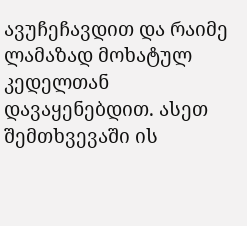ავუჩეჩავდით და რაიმე ლამაზად მოხატულ კედელთან დავაყენებდით. ასეთ შემთხვევაში ის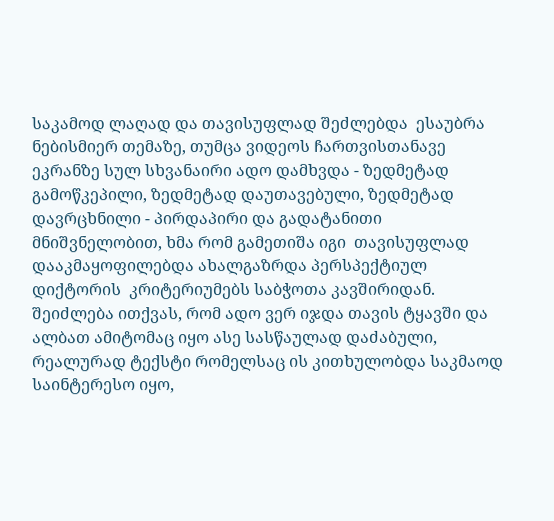საკამოდ ლაღად და თავისუფლად შეძლებდა  ესაუბრა ნებისმიერ თემაზე, თუმცა ვიდეოს ჩართვისთანავე ეკრანზე სულ სხვანაირი ადო დამხვდა - ზედმეტად გამოწკეპილი, ზედმეტად დაუთავებული, ზედმეტად დავრცხნილი - პირდაპირი და გადატანითი მნიშვნელობით, ხმა რომ გამეთიშა იგი  თავისუფლად დააკმაყოფილებდა ახალგაზრდა პერსპექტიულ დიქტორის  კრიტერიუმებს საბჭოთა კავშირიდან. შეიძლება ითქვას, რომ ადო ვერ იჯდა თავის ტყავში და ალბათ ამიტომაც იყო ასე სასწაულად დაძაბული, რეალურად ტექსტი რომელსაც ის კითხულობდა საკმაოდ საინტერესო იყო,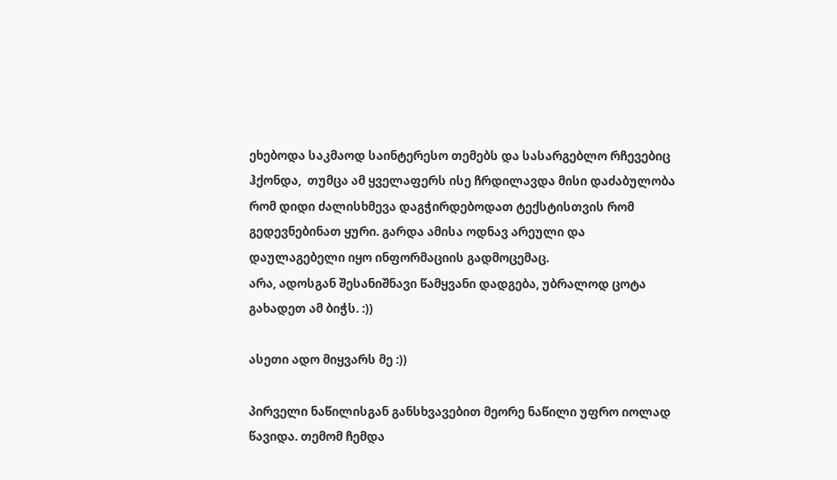ეხებოდა საკმაოდ საინტერესო თემებს და სასარგებლო რჩევებიც ჰქონდა,  თუმცა ამ ყველაფერს ისე ჩრდილავდა მისი დაძაბულობა რომ დიდი ძალისხმევა დაგჭირდებოდათ ტექსტისთვის რომ გედევნებინათ ყური. გარდა ამისა ოდნავ არეული და დაულაგებელი იყო ინფორმაციის გადმოცემაც.
არა, ადოსგან შესანიშნავი წამყვანი დადგება, უბრალოდ ცოტა გახადეთ ამ ბიჭს. :))

ასეთი ადო მიყვარს მე :))

პირველი ნაწილისგან განსხვავებით მეორე ნაწილი უფრო იოლად წავიდა. თემომ ჩემდა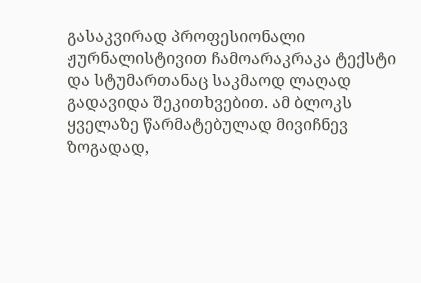გასაკვირად პროფესიონალი ჟურნალისტივით ჩამოარაკრაკა ტექსტი და სტუმართანაც საკმაოდ ლაღად  გადავიდა შეკითხვებით. ამ ბლოკს ყველაზე წარმატებულად მივიჩნევ ზოგადად,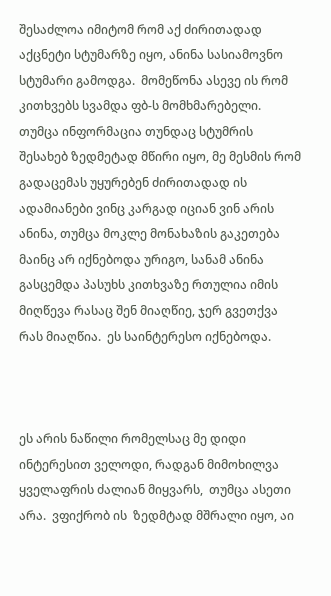შესაძლოა იმიტომ რომ აქ ძირითადად აქცნეტი სტუმარზე იყო, ანინა სასიამოვნო სტუმარი გამოდგა.  მომეწონა ასევე ის რომ კითხვებს სვამდა ფბ-ს მომხმარებელი. თუმცა ინფორმაცია თუნდაც სტუმრის შესახებ ზედმეტად მწირი იყო, მე მესმის რომ გადაცემას უყურებენ ძირითადად ის ადამიანები ვინც კარგად იციან ვინ არის ანინა, თუმცა მოკლე მონახაზის გაკეთება მაინც არ იქნებოდა ურიგო, სანამ ანინა გასცემდა პასუხს კითხვაზე რთულია იმის მიღწევა რასაც შენ მიაღწიე, ჯერ გვეთქვა რას მიაღწია.  ეს საინტერესო იქნებოდა.



ეს არის ნაწილი რომელსაც მე დიდი ინტერესით ველოდი, რადგან მიმოხილვა ყველაფრის ძალიან მიყვარს,  თუმცა ასეთი არა.  ვფიქრობ ის  ზედმტად მშრალი იყო, აი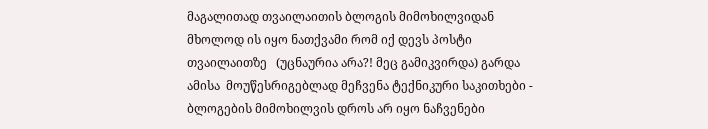მაგალითად თვაილაითის ბლოგის მიმოხილვიდან მხოლოდ ის იყო ნათქვამი რომ იქ დევს პოსტი თვაილაითზე   (უცნაურია არა?! მეც გამიკვირდა) გარდა ამისა  მოუწესრიგებლად მეჩვენა ტექნიკური საკითხები -  ბლოგების მიმოხილვის დროს არ იყო ნაჩვენები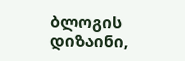ბლოგის დიზაინი,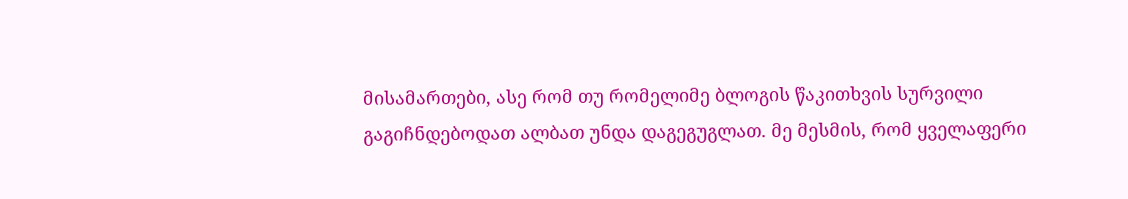მისამართები, ასე რომ თუ რომელიმე ბლოგის წაკითხვის სურვილი გაგიჩნდებოდათ ალბათ უნდა დაგეგუგლათ. მე მესმის, რომ ყველაფერი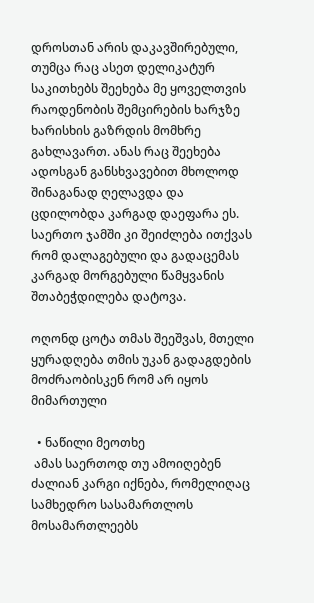დროსთან არის დაკავშირებული, თუმცა რაც ასეთ დელიკატურ საკითხებს შეეხება მე ყოველთვის რაოდენობის შემცირების ხარჯზე ხარისხის გაზრდის მომხრე გახლავართ. ანას რაც შეეხება ადოსგან განსხვავებით მხოლოდ შინაგანად ღელავდა და ცდილობდა კარგად დაეფარა ეს. საერთო ჯამში კი შეიძლება ითქვას რომ დალაგებული და გადაცემას კარგად მორგებული წამყვანის შთაბეჭდილება დატოვა.

ოღონდ ცოტა თმას შეეშვას, მთელი ყურადღება თმის უკან გადაგდების მოძრაობისკენ რომ არ იყოს მიმართული

  • ნაწილი მეოთხე
 ამას საერთოდ თუ ამოიღებენ ძალიან კარგი იქნება, რომელიღაც სამხედრო სასამართლოს მოსამართლეებს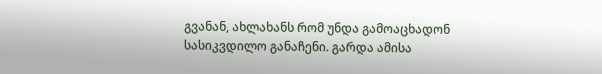გვანან, ახლახანს რომ უნდა გამოაცხადონ სასიკვდილო განაჩენი. გარდა ამისა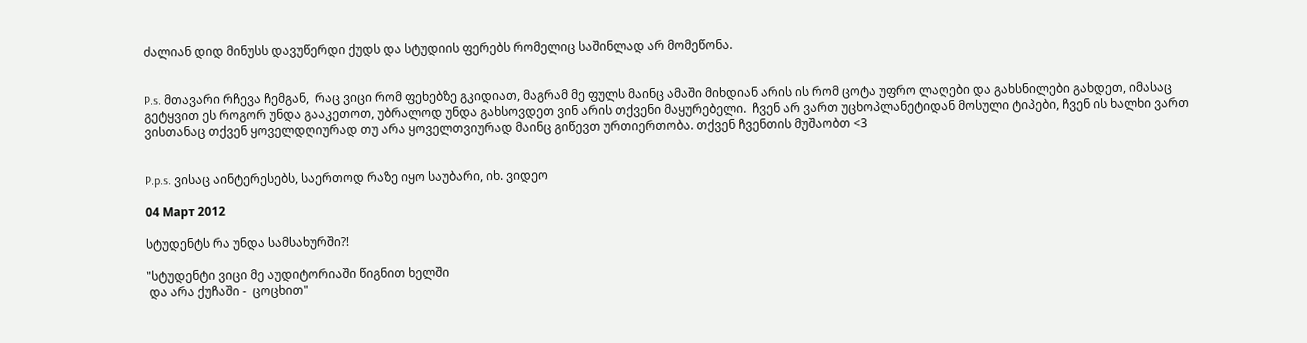ძალიან დიდ მინუსს დავუწერდი ქუდს და სტუდიის ფერებს რომელიც საშინლად არ მომეწონა.


P.s. მთავარი რჩევა ჩემგან,  რაც ვიცი რომ ფეხებზე გკიდიათ, მაგრამ მე ფულს მაინც ამაში მიხდიან არის ის რომ ცოტა უფრო ლაღები და გახსნილები გახდეთ, იმასაც გეტყვით ეს როგორ უნდა გააკეთოთ, უბრალოდ უნდა გახსოვდეთ ვინ არის თქვენი მაყურებელი.  ჩვენ არ ვართ უცხოპლანეტიდან მოსული ტიპები, ჩვენ ის ხალხი ვართ ვისთანაც თქვენ ყოველდღიურად თუ არა ყოველთვიურად მაინც გიწევთ ურთიერთობა. თქვენ ჩვენთის მუშაობთ <3


P.p.s. ვისაც აინტერესებს, საერთოდ რაზე იყო საუბარი, იხ. ვიდეო

04 Март 2012

სტუდენტს რა უნდა სამსახურში?!

"სტუდენტი ვიცი მე აუდიტორიაში წიგნით ხელში
 და არა ქუჩაში -  ცოცხით"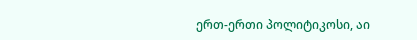ერთ-ერთი პოლიტიკოსი, აი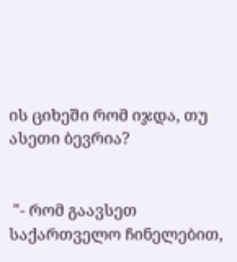ის ციხეში რომ იჯდა, თუ ასეთი ბევრია?


 "- რომ გაავსეთ საქართველო ჩინელებით,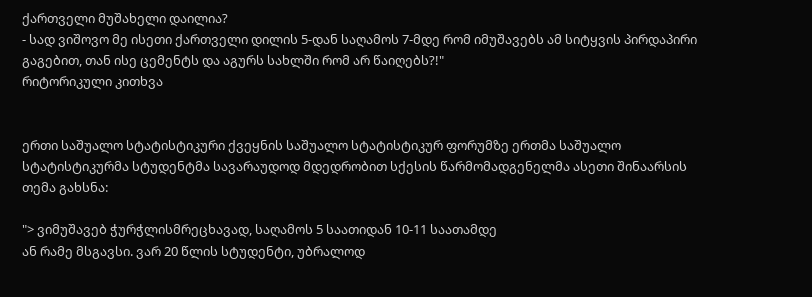ქართველი მუშახელი დაილია?
- სად ვიშოვო მე ისეთი ქართველი დილის 5-დან საღამოს 7-მდე რომ იმუშავებს ამ სიტყვის პირდაპირი გაგებით, თან ისე ცემენტს და აგურს სახლში რომ არ წაიღებს?!"
რიტორიკული კითხვა


ერთი საშუალო სტატისტიკური ქვეყნის საშუალო სტატისტიკურ ფორუმზე ერთმა საშუალო სტატისტიკურმა სტუდენტმა სავარაუდოდ მდედრობით სქესის წარმომადგენელმა ასეთი შინაარსის თემა გახსნა:

"> ვიმუშავებ ჭურჭლისმრეცხავად, საღამოს 5 საათიდან 10-11 საათამდე
ან რამე მსგავსი. ვარ 20 წლის სტუდენტი, უბრალოდ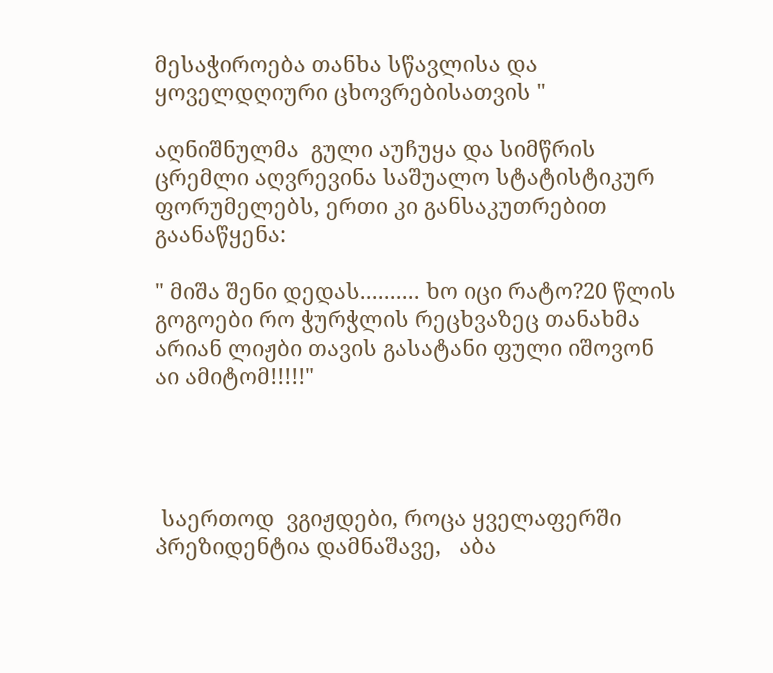მესაჭიროება თანხა სწავლისა და ყოველდღიური ცხოვრებისათვის "

აღნიშნულმა  გული აუჩუყა და სიმწრის ცრემლი აღვრევინა საშუალო სტატისტიკურ ფორუმელებს, ერთი კი განსაკუთრებით გაანაწყენა:

" მიშა შენი დედას.......... ხო იცი რატო?20 წლის გოგოები რო ჭურჭლის რეცხვაზეც თანახმა არიან ლიჟბი თავის გასატანი ფული იშოვონ აი ამიტომ!!!!!"




 საერთოდ  ვგიჟდები, როცა ყველაფერში პრეზიდენტია დამნაშავე,   აბა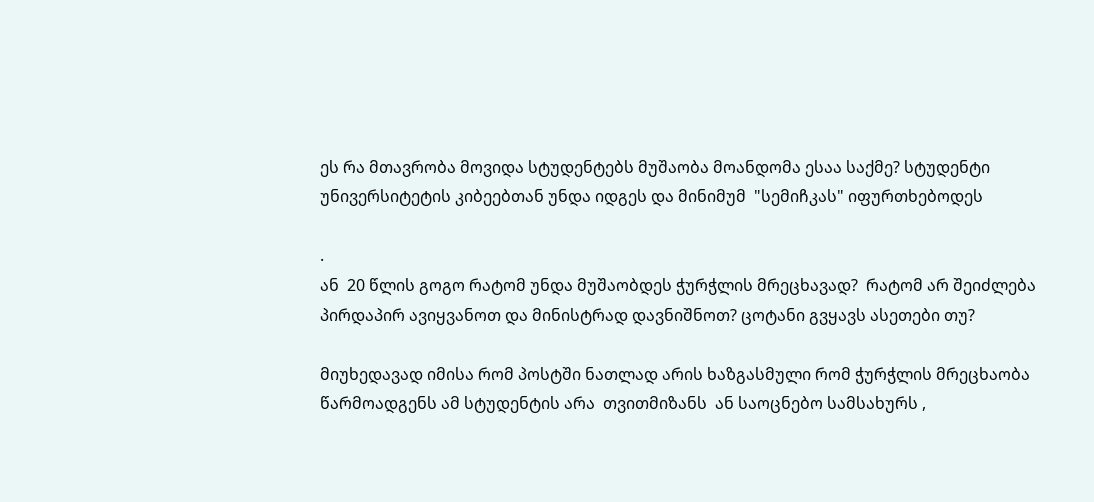ეს რა მთავრობა მოვიდა სტუდენტებს მუშაობა მოანდომა ესაა საქმე? სტუდენტი უნივერსიტეტის კიბეებთან უნდა იდგეს და მინიმუმ  "სემიჩკას" იფურთხებოდეს

.
ან  20 წლის გოგო რატომ უნდა მუშაობდეს ჭურჭლის მრეცხავად?  რატომ არ შეიძლება პირდაპირ ავიყვანოთ და მინისტრად დავნიშნოთ? ცოტანი გვყავს ასეთები თუ?

მიუხედავად იმისა რომ პოსტში ნათლად არის ხაზგასმული რომ ჭურჭლის მრეცხაობა წარმოადგენს ამ სტუდენტის არა  თვითმიზანს  ან საოცნებო სამსახურს ,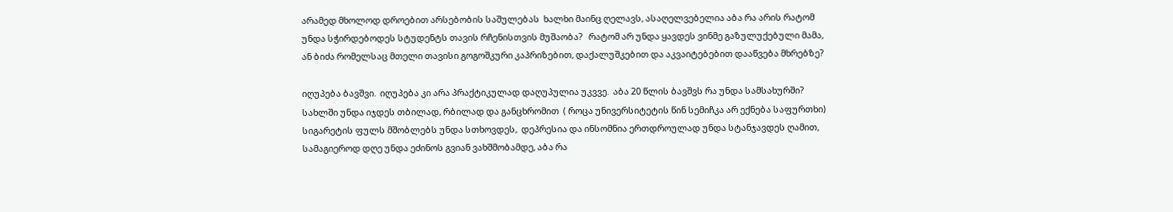არამედ მხოლოდ დროებით არსებობის საშულებას  ხალხი მაინც ღელავს, ასაღელვებელია აბა რა არის რატომ უნდა სჭირდებოდეს სტუდენტს თავის რჩენისთვის მუშაობა?   რატომ არ უნდა ყავდეს ვინმე გაზულუქებული მამა, ან ბიძა რომელსაც მთელი თავისი გოგოშკური კაპრიზებით, დაქალუშკებით და აკვაიტებებით დააწვება მხრებზე?

იღუპება ბავშვი.  იღუპება კი არა პრაქტიკულად დაღუპულია უკვვე.  აბა 20 წლის ბავშვს რა უნდა სამსახურში? სახლში უნდა იჯდეს თბილად, რბილად და განცხრომით  ( როცა უნივერსიტეტის წინ სემიჩკა არ ექნება საფურთხი) სიგარეტის ფულს მშობლებს უნდა სთხოვდეს,  დეპრესია და ინსომნია ერთდროულად უნდა სტანჯავდეს ღამით, სამაგიეროდ დღე უნდა ეძინოს გვიან ვახშმობამდე, აბა რა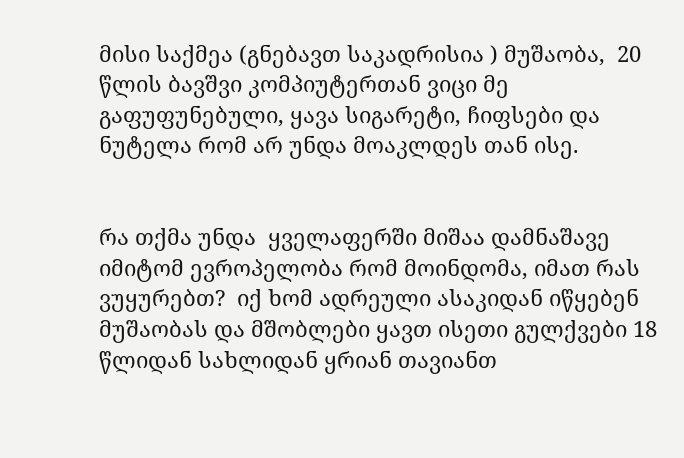მისი საქმეა (გნებავთ საკადრისია ) მუშაობა,  20 წლის ბავშვი კომპიუტერთან ვიცი მე გაფუფუნებული, ყავა სიგარეტი, ჩიფსები და ნუტელა რომ არ უნდა მოაკლდეს თან ისე.


რა თქმა უნდა  ყველაფერში მიშაა დამნაშავე იმიტომ ევროპელობა რომ მოინდომა, იმათ რას ვუყურებთ?  იქ ხომ ადრეული ასაკიდან იწყებენ მუშაობას და მშობლები ყავთ ისეთი გულქვები 18 წლიდან სახლიდან ყრიან თავიანთ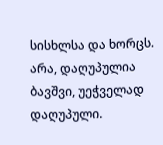სისხლსა და ხორცს.  არა, დაღუპულია ბავშვი, უეჭველად დაღუპული.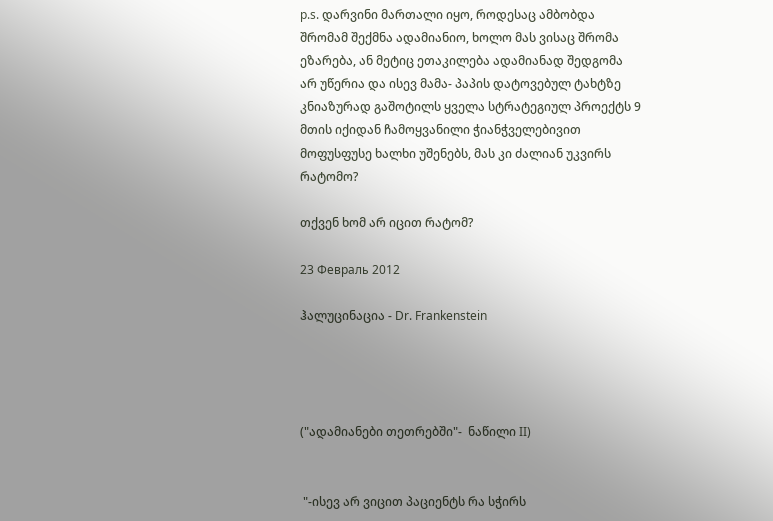p.s. დარვინი მართალი იყო, როდესაც ამბობდა შრომამ შექმნა ადამიანიო, ხოლო მას ვისაც შრომა ეზარება, ან მეტიც ეთაკილება ადამიანად შედგომა არ უწერია და ისევ მამა- პაპის დატოვებულ ტახტზე კნიაზურად გაშოტილს ყველა სტრატეგიულ პროექტს 9 მთის იქიდან ჩამოყვანილი ჭიანჭველებივით მოფუსფუსე ხალხი უშენებს, მას კი ძალიან უკვირს რატომო?

თქვენ ხომ არ იცით რატომ?

23 Февраль 2012

ჰალუცინაცია - Dr. Frankenstein




("ადამიანები თეთრებში"-  ნაწილი II)


 "-ისევ არ ვიცით პაციენტს რა სჭირს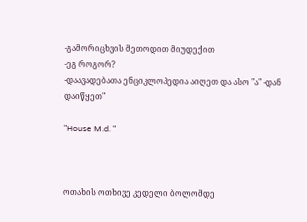-გამორიცხვის მეთოდით მიუდექით
-ეგ როგორ?
-დაავადებათა ენციკლოპედია აიღეთ და ასო "ა" -დან დაიწყეთ"

"House M.d. "



ოთახის ოთხივე კედელი ბოლომდე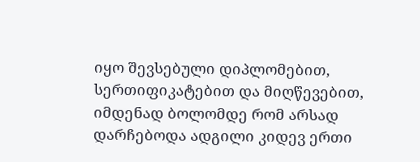იყო შევსებული დიპლომებით, სერთიფიკატებით და მიღწევებით, იმდენად ბოლომდე რომ არსად დარჩებოდა ადგილი კიდევ ერთი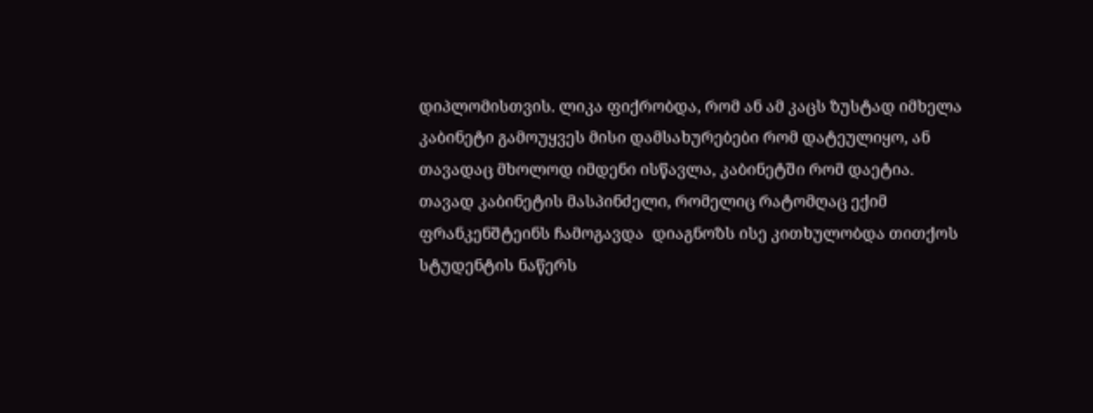დიპლომისთვის. ლიკა ფიქრობდა, რომ ან ამ კაცს ზუსტად იმხელა კაბინეტი გამოუყვეს მისი დამსახურებები რომ დატეულიყო, ან თავადაც მხოლოდ იმდენი ისწავლა, კაბინეტში რომ დაეტია.
თავად კაბინეტის მასპინძელი, რომელიც რატომღაც ექიმ ფრანკენშტეინს ჩამოგავდა  დიაგნოზს ისე კითხულობდა თითქოს სტუდენტის ნაწერს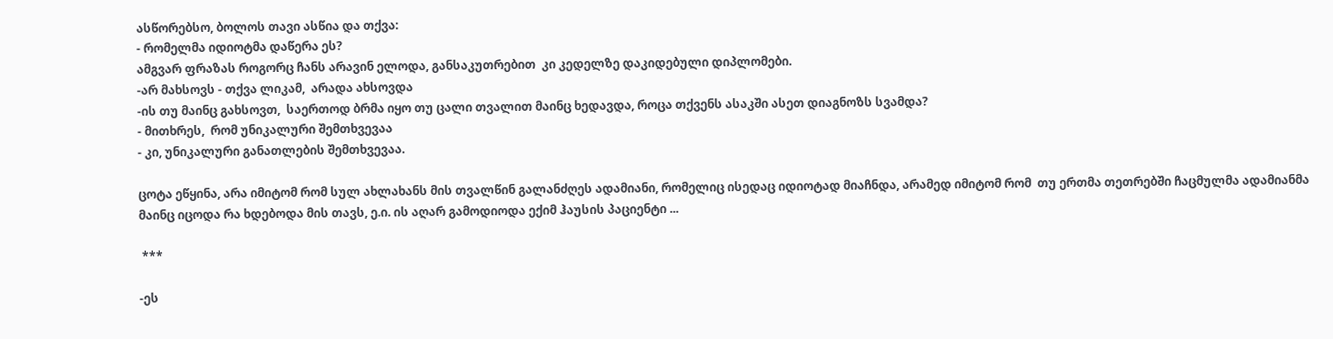ასწორებსო, ბოლოს თავი ასწია და თქვა:
- რომელმა იდიოტმა დაწერა ეს?
ამგვარ ფრაზას როგორც ჩანს არავინ ელოდა, განსაკუთრებით  კი კედელზე დაკიდებული დიპლომები.
-არ მახსოვს - თქვა ლიკამ,  არადა ახსოვდა
-ის თუ მაინც გახსოვთ,  საერთოდ ბრმა იყო თუ ცალი თვალით მაინც ხედავდა, როცა თქვენს ასაკში ასეთ დიაგნოზს სვამდა?
- მითხრეს,  რომ უნიკალური შემთხვევაა
- კი, უნიკალური განათლების შემთხვევაა.

ცოტა ეწყინა, არა იმიტომ რომ სულ ახლახანს მის თვალწინ გალანძღეს ადამიანი, რომელიც ისედაც იდიოტად მიაჩნდა, არამედ იმიტომ რომ  თუ ერთმა თეთრებში ჩაცმულმა ადამიანმა მაინც იცოდა რა ხდებოდა მის თავს, ე.ი. ის აღარ გამოდიოდა ექიმ ჰაუსის პაციენტი ...

 ***

-ეს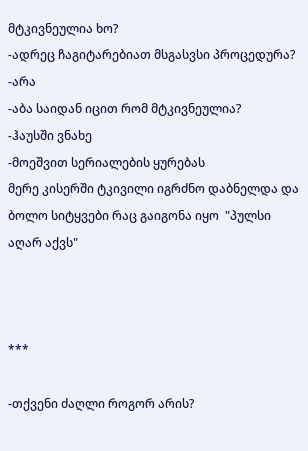მტკივნეულია ხო?
-ადრეც ჩაგიტარებიათ მსგასვსი პროცედურა?
-არა
-აბა საიდან იცით რომ მტკივნეულია?
-ჰაუსში ვნახე
-მოეშვით სერიალების ყურებას
მერე კისერში ტკივილი იგრძნო დაბნელდა და ბოლო სიტყვები რაც გაიგონა იყო  "პულსი აღარ აქვს"



***

-თქვენი ძაღლი როგორ არის?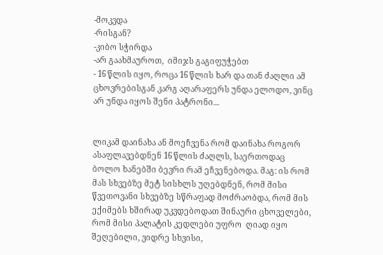-მოკვდა
-რისგან?
-კიბო სჭირდა
-არ გაახმაუროთ,  იმიჯს გაგიფუჭებთ
- 16 წლის იყო, როცა 16 წლის ხარ და თან ძაღლი ამ ცხოვრებისგან კარგ აღარაფერს უნდა ელოდო, ვინც არ უნდა იყოს შენი პატრონი...


ლიკამ დაინახა ან მოეჩვენა რომ დაინახა როგორ ასაფლავებდნენ 16 წლის ძაღლს, საერთოდაც ბოლო ხანებში ბევრი რამ ეჩვენებოდა. მაგ: ის რომ მას სხვებზე მეტ სისხლს უღებდნენ, რომ მისი წვეთოვანი სხვებზე სწრაფად მოძრაობდა, რომ მის ექიმებს ხშირად უკვდებოდათ შინაური ცხოველები, რომ მისი პალატის კედლები უფრო  ღიად იყო შეღებილი, ვიდრე სხვისი,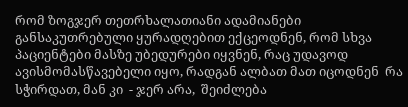რომ ზოგჯერ თეთრხალათიანი ადამიანები განსაკუთრებული ყურადღებით ექცეოდნენ, რომ სხვა პაციენტები მასზე უბედურები იყვნენ, რაც უდავოდ ავისმომასწავებელი იყო, რადგან ალბათ მათ იცოდნენ  რა სჭირდათ, მან კი  - ჯერ არა,  შეიძლება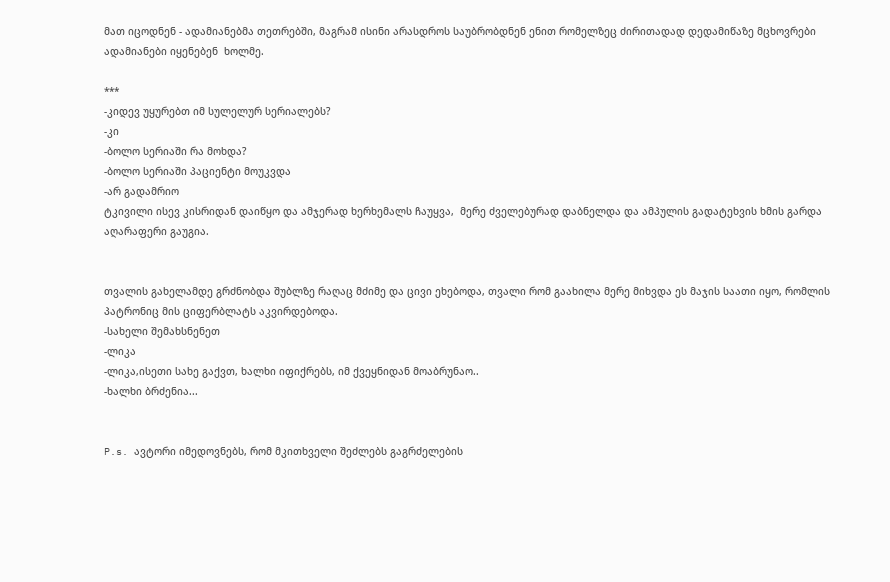მათ იცოდნენ - ადამიანებმა თეთრებში, მაგრამ ისინი არასდროს საუბრობდნენ ენით რომელზეც ძირითადად დედამიწაზე მცხოვრები ადამიანები იყენებენ  ხოლმე.

***
-კიდევ უყურებთ იმ სულელურ სერიალებს?
-კი
-ბოლო სერიაში რა მოხდა?
-ბოლო სერიაში პაციენტი მოუკვდა
-არ გადამრიო
ტკივილი ისევ კისრიდან დაიწყო და ამჯერად ხერხემალს ჩაუყვა,  მერე ძველებურად დაბნელდა და ამპულის გადატეხვის ხმის გარდა აღარაფერი გაუგია.


თვალის გახელამდე გრძნობდა შუბლზე რაღაც მძიმე და ცივი ეხებოდა, თვალი რომ გაახილა მერე მიხვდა ეს მაჯის საათი იყო, რომლის პატრონიც მის ციფერბლატს აკვირდებოდა.
-სახელი შემახსნენეთ
-ლიკა
-ლიკა,ისეთი სახე გაქვთ, ხალხი იფიქრებს, იმ ქვეყნიდან მოაბრუნაო..
-ხალხი ბრძენია...


P.s. ავტორი იმედოვნებს, რომ მკითხველი შეძლებს გაგრძელების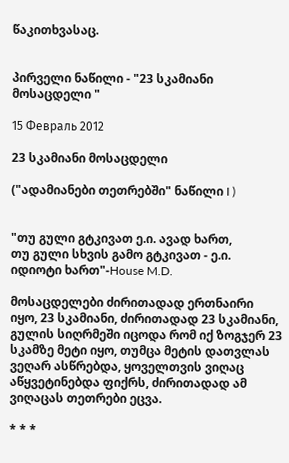წაკითხვასაც.


პირველი ნაწილი - "23 სკამიანი მოსაცდელი "

15 Февраль 2012

23 სკამიანი მოსაცდელი

("ადამიანები თეთრებში" ნაწილი I )


"თუ გული გტკივათ ე.ი. ავად ხართ,
თუ გული სხვის გამო გტკივათ - ე.ი. იდიოტი ხართ"-House M.D.

მოსაცდელები ძირითადად ერთნაირი იყო, 23 სკამიანი, ძირითადად 23 სკამიანი, გულის სიღრმეში იცოდა რომ იქ ზოგჯერ 23 სკამზე მეტი იყო, თუმცა მეტის დათვლას ვეღარ ასწრებდა, ყოველთვის ვიღაც აწყვეტინებდა ფიქრს, ძირითადად ამ ვიღაცას თეთრები ეცვა.

* * *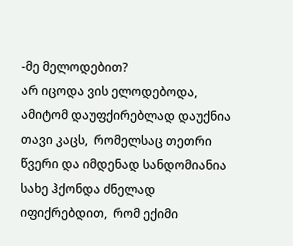-მე მელოდებით?
არ იცოდა ვის ელოდებოდა, ამიტომ დაუფქირებლად დაუქნია თავი კაცს,  რომელსაც თეთრი წვერი და იმდენად სანდომიანია სახე ჰქონდა ძნელად იფიქრებდით,  რომ ექიმი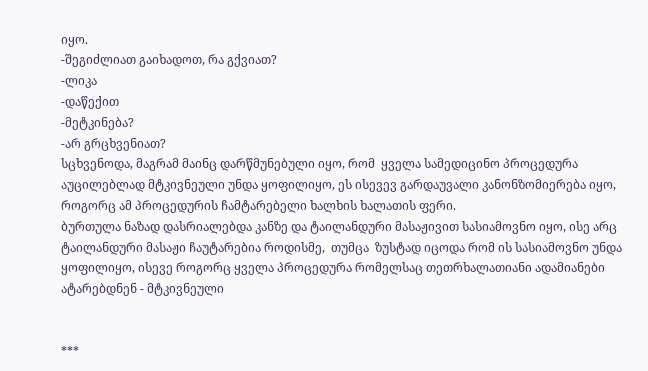იყო.
-შეგიძლიათ გაიხადოთ, რა გქვიათ?
-ლიკა
-დაწექით
-მეტკინება?
-არ გრცხვენიათ?
სცხვენოდა, მაგრამ მაინც დარწმუნებული იყო, რომ  ყველა სამედიცინო პროცედურა აუცილებლად მტკივნეული უნდა ყოფილიყო, ეს ისევევ გარდაუვალი კანონზომიერება იყო, როგორც ამ პროცედურის ჩამტარებელი ხალხის ხალათის ფერი.
ბურთულა ნაზად დასრიალებდა კანზე და ტაილანდური მასაჟივით სასიამოვნო იყო, ისე არც ტაილანდური მასაჟი ჩაუტარებია როდისმე,  თუმცა  ზუსტად იცოდა რომ ის სასიამოვნო უნდა ყოფილიყო, ისევე როგორც ყველა პროცედურა რომელსაც თეთრხალათიანი ადამიანები ატარებდნენ - მტკივნეული


***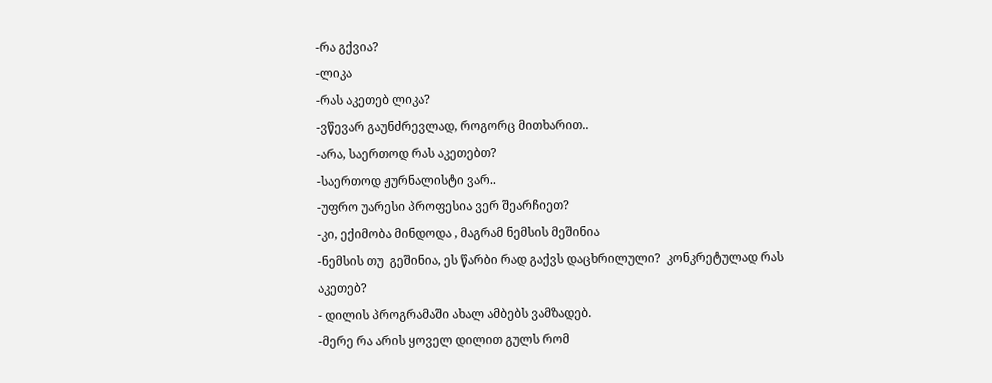-რა გქვია?
-ლიკა
-რას აკეთებ ლიკა?
-ვწევარ გაუნძრევლად, როგორც მითხარით..
-არა, საერთოდ რას აკეთებთ?
-საერთოდ ჟურნალისტი ვარ..
-უფრო უარესი პროფესია ვერ შეარჩიეთ?
-კი, ექიმობა მინდოდა , მაგრამ ნემსის მეშინია
-ნემსის თუ  გეშინია, ეს წარბი რად გაქვს დაცხრილული?  კონკრეტულად რას აკეთებ?
- დილის პროგრამაში ახალ ამბებს ვამზადებ.
-მერე რა არის ყოველ დილით გულს რომ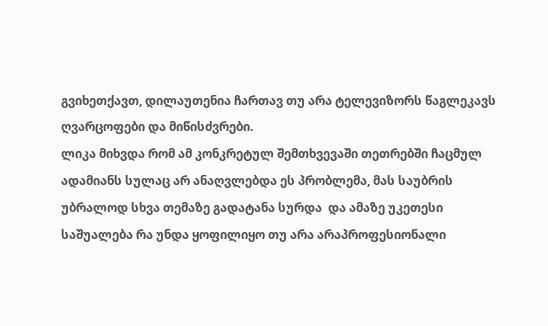გვიხეთქავთ, დილაუთენია ჩართავ თუ არა ტელევიზორს წაგლეკავს ღვარცოფები და მიწისძვრები.
ლიკა მიხვდა რომ ამ კონკრეტულ შემთხვევაში თეთრებში ჩაცმულ ადამიანს სულაც არ ანაღვლებდა ეს პრობლემა, მას საუბრის უბრალოდ სხვა თემაზე გადატანა სურდა  და ამაზე უკეთესი საშუალება რა უნდა ყოფილიყო თუ არა არაპროფესიონალი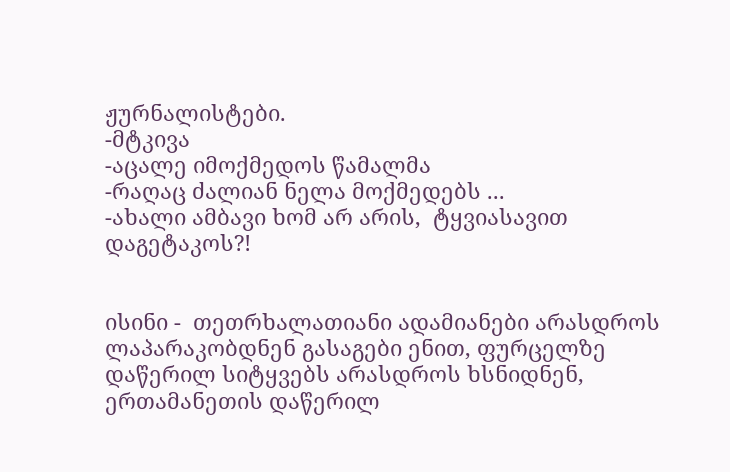ჟურნალისტები.
-მტკივა
-აცალე იმოქმედოს წამალმა
-რაღაც ძალიან ნელა მოქმედებს ...
-ახალი ამბავი ხომ არ არის,  ტყვიასავით დაგეტაკოს?!


ისინი -  თეთრხალათიანი ადამიანები არასდროს ლაპარაკობდნენ გასაგები ენით, ფურცელზე დაწერილ სიტყვებს არასდროს ხსნიდნენ, ერთამანეთის დაწერილ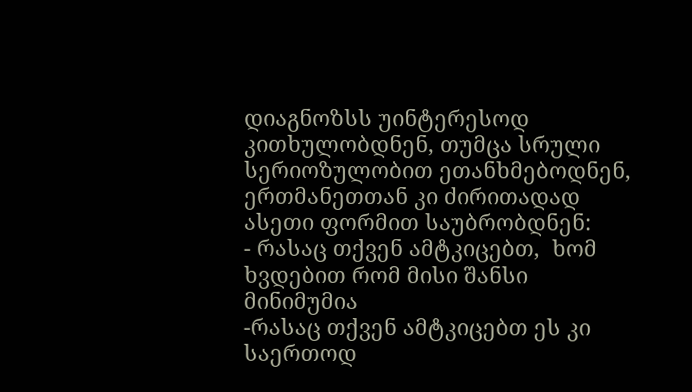დიაგნოზსს უინტერესოდ კითხულობდნენ, თუმცა სრული სერიოზულობით ეთანხმებოდნენ, ერთმანეთთან კი ძირითადად ასეთი ფორმით საუბრობდნენ:
- რასაც თქვენ ამტკიცებთ,  ხომ ხვდებით რომ მისი შანსი მინიმუმია
-რასაც თქვენ ამტკიცებთ ეს კი საერთოდ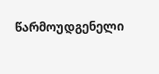წარმოუდგენელი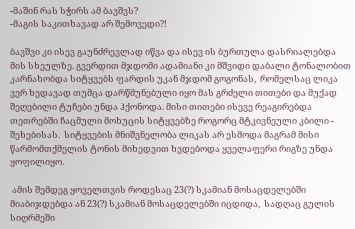-მაშინ რას სჭირს ამ ბავშვს?
-მაგის საკითხავად არ შემოვედი?!

ბავშვი კი ისევ გაუნძრევლად იწვა და ისევ ის ბურთულა დასრიალებდა მის სხეულზე. გვერდით მჯდომი ადამიანი კი მშვიდი დაბალი ტონალობით კარნახობდა სიტყვებს ფარდის უკან მჯდომ გოგონას,  რომელსაც ლიკა ვერ ხედავად თუმცა დარწმუნებული იყო მას გრძელი თითები და მუქად შეღებილი ტუჩები უნდა ჰქონოდა. მისი თითები ისევე რეაგირებდა თეთრებში ჩაცმული მოხუცის სიტყვებზე როგორც მტკივნეული კბილი - შეხებისას.  სიტყვების მნიშვნელობა ლიკას არ ესმოდა მაგრამ მისი წარმომთქმელის ტონის მიხედვით ხვდებოდა ყველაფერი რიგზე უნდა ყოფილიყო.

 ამის შემდეგ ყოველთვის როდესაც 23(?) სკამიან მოსაცდელებში მიაბიჯდებდა ან 23(?) სკამიან მოსაცდელებში იცდიდა,  სადღაც გულის სიღრმეში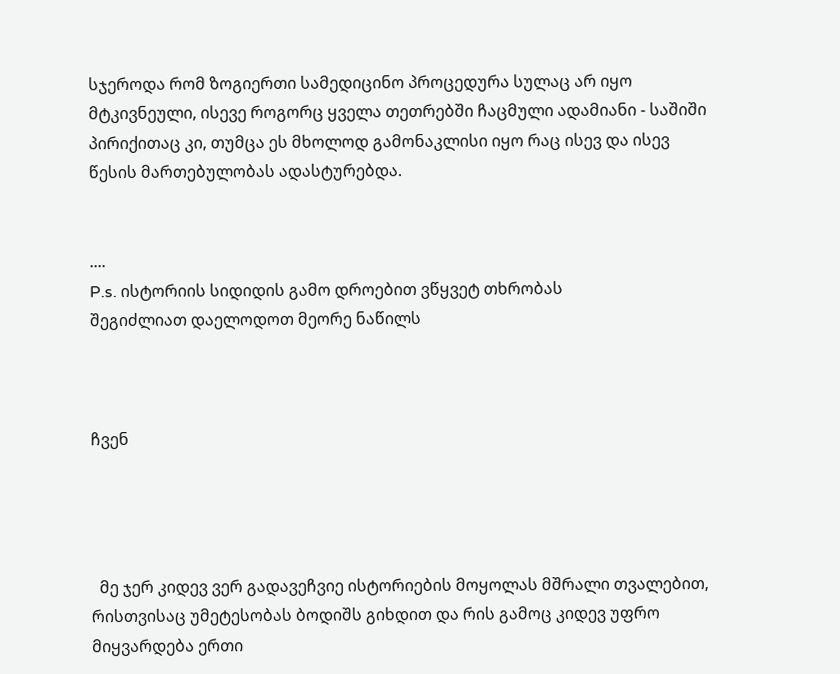სჯეროდა რომ ზოგიერთი სამედიცინო პროცედურა სულაც არ იყო მტკივნეული, ისევე როგორც ყველა თეთრებში ჩაცმული ადამიანი - საშიში პირიქითაც კი, თუმცა ეს მხოლოდ გამონაკლისი იყო რაც ისევ და ისევ წესის მართებულობას ადასტურებდა.


....
P.s. ისტორიის სიდიდის გამო დროებით ვწყვეტ თხრობას
შეგიძლიათ დაელოდოთ მეორე ნაწილს



ჩვენ




  მე ჯერ კიდევ ვერ გადავეჩვიე ისტორიების მოყოლას მშრალი თვალებით, რისთვისაც უმეტესობას ბოდიშს გიხდით და რის გამოც კიდევ უფრო მიყვარდება ერთი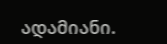ადამიანი.